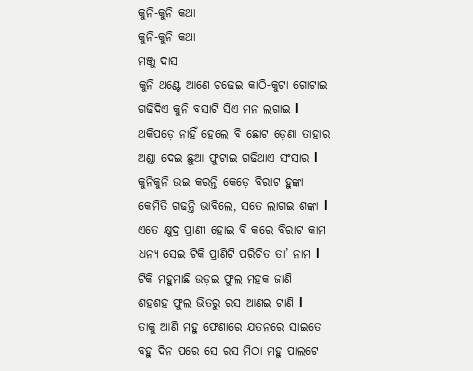କୁନି-କୁନି କଥା
କୁନି-କୁନି କଥା
ମଞ୍ଜୁ ଦାସ
କୁନି ଥଣ୍ଟେ ଆଣେ ଚଢେଇ କାଠି-କୁଟା ଗୋଟାଇ
ଗଢିଦିଏ କୁନି ବସାଟି ସିଏ ମନ ଲଗାଇ l
ଥକିପଡ଼େ ନାହିଁ ହେଲେ ବି ଛୋଟ ଡ଼େଣା ତାହାର
ଅଣ୍ଡା ଦେଇ ଛୁଆ ଫୁଟାଇ ଗଢିଥାଏ ସଂସାର l
କୁନିକୁନି ଉଇ କରନ୍ତି କେଡ଼େ ବିରାଟ ହୁଙ୍କା
କେମିତି ଗଢନ୍ତି ଭାବିଲେ, ସତେ ଲାଗଇ ଶଙ୍କା l
ଏତେ କ୍ଷୁଦ୍ର ପ୍ରାଣୀ ହୋଇ ବି କରେ ବିରାଟ କାମ
ଧନ୍ୟ ସେଇ ଟିକି ପ୍ରାଣିଟି ପରିଚିତ ତା’ ନାମ l
ଟିକି ମହୁମାଛି ଉଡ଼ଇ ଫୁଲ ମହକ ଜାଣି
ଶହଶହ ଫୁଲ ଭିତରୁ ରସ ଆଣଇ ଟାଣି l
ତାକୁ ଆଣି ମହୁ ଫେଣାରେ ଯତନରେ ସାଇତେ
ବହୁ ଦିନ ପରେ ସେ ରସ ମିଠା ମହୁ ପାଲଟେ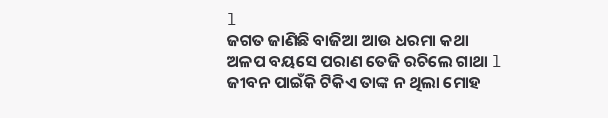l
ଜଗତ ଜାଣିଛି ବାଜିଆ ଆଉ ଧରମା କଥା
ଅଳପ ବୟସେ ପରାଣ ତେଜି ରଚିଲେ ଗାଥା l
ଜୀବନ ପାଇଁକି ଟିକିଏ ତାଙ୍କ ନ ଥିଲା ମୋହ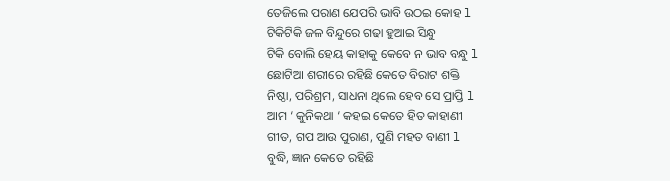ତେଜିଲେ ପରାଣ ଯେପରି ଭାବି ଉଠଇ କୋହ l
ଟିକିଟିକି ଜଳ ବିନ୍ଦୁରେ ଗଢା ହୁଆଇ ସିନ୍ଧୁ
ଟିକି ବୋଲି ହେୟ କାହାକୁ କେବେ ନ ଭାବ ବନ୍ଧୁ l
ଛୋଟିଆ ଶରୀରେ ରହିଛି କେତେ ବିରାଟ ଶକ୍ତି
ନିଷ୍ଠା, ପରିଶ୍ରମ, ସାଧନା ଥିଲେ ହେବ ସେ ପ୍ରାପ୍ତି l
ଆମ ‘ କୁନିକଥା ‘ କହଇ କେତେ ହିତ କାହାଣୀ
ଗୀତ, ଗପ ଆଉ ପୁରାଣ, ପୁଣି ମହତ ବାଣୀ l
ବୁଦ୍ଧି, ଜ୍ଞାନ କେତେ ରହିଛି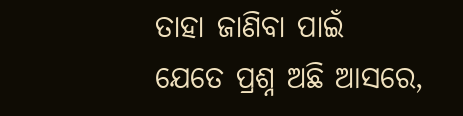ତାହା ଜାଣିବା ପାଇଁ
ଯେତେ ପ୍ରଶ୍ନ ଅଛି ଆସରେ,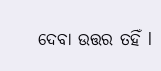ଦେବା ଉତ୍ତର ତହିଁ l